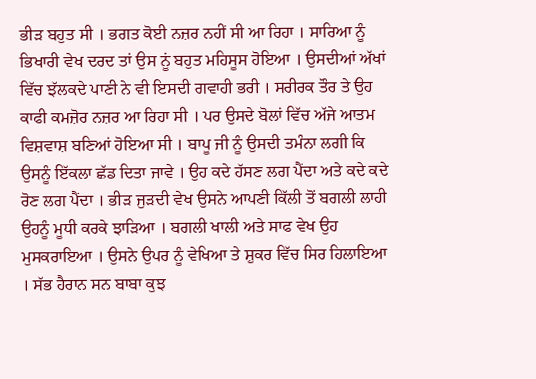ਭੀੜ ਬਹੁਤ ਸੀ । ਭਗਤ ਕੋਈ ਨਜ਼ਰ ਨਹੀਂ ਸੀ ਆ ਰਿਹਾ । ਸਾਰਿਆ ਨੂੰ ਭਿਖਾਰੀ ਵੇਖ ਦਰਦ ਤਾਂ ਉਸ ਨੂਂ ਬਹੁਤ ਮਹਿਸੂਸ ਹੋਇਆ । ਉਸਦੀਆਂ ਅੱਖਾਂ ਵਿੱਚ ਝੱਲਕਦੇ ਪਾਣੀ ਨੇ ਵੀ ਇਸਦੀ ਗਵਾਹੀ ਭਰੀ । ਸਰੀਰਕ ਤੌਰ ਤੇ ਉਹ ਕਾਫੀ ਕਮਜ਼ੋਰ ਨਜ਼ਰ ਆ ਰਿਹਾ ਸੀ । ਪਰ ਉਸਦੇ ਬੋਲਾਂ ਵਿੱਚ ਅੱਜੇ ਆਤਮ ਵਿਸ਼ਵਾਸ਼ ਬਣਿਆਂ ਹੋਇਆ ਸੀ । ਬਾਪੂ ਜੀ ਨੂੰ ਉਸਦੀ ਤਮੰਨਾ ਲਗੀ ਕਿ ਉਸਨੂੰ ਇੱਕਲਾ ਛੱਡ ਦਿਤਾ ਜਾਵੇ । ਉਹ ਕਦੇ ਹੱਸਣ ਲਗ ਪੈਂਦਾ ਅਤੇ ਕਦੇ ਕਦੇ ਰੋਣ ਲਗ ਪੈਂਦਾ । ਭੀੜ ਜੁੜਦੀ ਵੇਖ ਉਸਨੇ ਆਪਣੀ ਕਿੱਲੀ ਤੋਂ ਬਗਲੀ ਲਾਹੀ ਉਹਨੂੰ ਮੂਧੀ ਕਰਕੇ ਝਾੜਿਆ । ਬਗਲੀ ਖਾਲੀ ਅਤੇ ਸਾਫ ਵੇਖ ਉਹ ਮੁਸਕਰਾਇਆ । ਉਸਨੇ ਉਪਰ ਨੂੰ ਵੇਖਿਆ ਤੇ ਸ਼ੁਕਰ ਵਿੱਚ ਸਿਰ ਹਿਲਾਇਆ । ਸੱਭ ਹੈਰਾਨ ਸਨ ਬਾਬਾ ਕੁਝ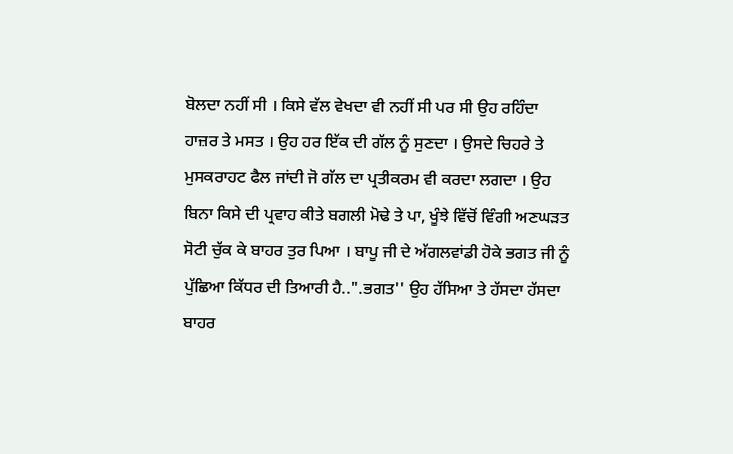ਬੋਲਦਾ ਨਹੀਂ ਸੀ । ਕਿਸੇ ਵੱਲ ਵੇਖਦਾ ਵੀ ਨਹੀਂ ਸੀ ਪਰ ਸੀ ਉਹ ਰਹਿੰਦਾ ਹਾਜ਼ਰ ਤੇ ਮਸਤ । ਉਹ ਹਰ ਇੱਕ ਦੀ ਗੱਲ ਨੂੰ ਸੁਣਦਾ । ਉਸਦੇ ਚਿਹਰੇ ਤੇ ਮੁਸਕਰਾਹਟ ਫੈਲ ਜਾਂਦੀ ਜੋ ਗੱਲ ਦਾ ਪ੍ਰਤੀਕਰਮ ਵੀ ਕਰਦਾ ਲਗਦਾ । ਉਹ ਬਿਨਾ ਕਿਸੇ ਦੀ ਪ੍ਰਵਾਹ ਕੀਤੇ ਬਗਲੀ ਮੋਢੇ ਤੇ ਪਾ, ਖੂੰਝੇ ਵਿੱਚੋਂ ਵਿੰਗੀ ਅਣਘੜਤ ਸੋਟੀ ਚੁੱਕ ਕੇ ਬਾਹਰ ਤੁਰ ਪਿਆ । ਬਾਪੂ ਜੀ ਦੇ ਅੱਗਲਵਾਂਡੀ ਹੋਕੇ ਭਗਤ ਜੀ ਨੂੰ ਪੁੱਛਿਆ ਕਿੱਧਰ ਦੀ ਤਿਆਰੀ ਹੈ..".ਭਗਤ'' ਉਹ ਹੱਸਿਆ ਤੇ ਹੱਸਦਾ ਹੱਸਦਾ ਬਾਹਰ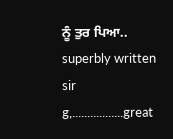ਨੂੰ ਤੁਰ ਪਿਆ..
superbly written sir g,.................great